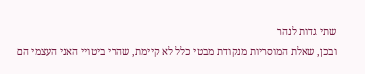שתי גדות לנהר
ובכן, שאלת המוסריות מנקודת מבטי כלל לא קיימת, שהרי ביטויי האני העצמי הם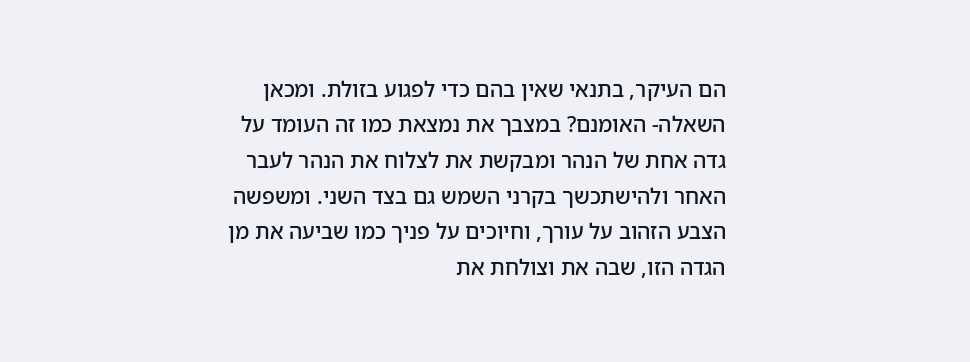הם העיקר, בתנאי שאין בהם כדי לפגוע בזולת. ומכאן השאלה- האומנם? במצבך את נמצאת כמו זה העומד על גדה אחת של הנהר ומבקשת את לצלוח את הנהר לעבר האחר ולהישתכשך בקרני השמש גם בצד השני. ומשפשה הצבע הזהוב על עורך, וחיוכים על פניך כמו שביעה את מן הגדה הזו, שבה את וצולחת את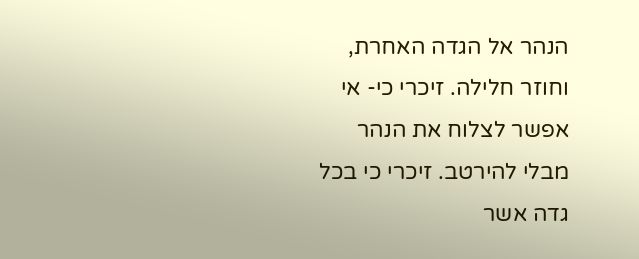הנהר אל הגדה האחרת, וחוזר חלילה. זיכרי כי- אי אפשר לצלוח את הנהר מבלי להירטב. זיכרי כי בכל גדה אשר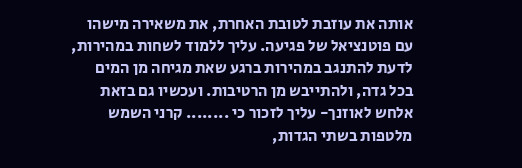אותה את עוזבת לטובת האחרת, את משאירה מישהו עם פוטנציאל של פגיעה. עליך ללמוד לשחות במהירות, לדעת להתנגב במהירות ברגע שאת מגיחה מן המים בכל גדה, ולהתייבש מן הרטיבות. ועכשיו גם בזאת אלחש לאוזנך- עליך לזכור כי ........ קרני השמש מלטפות בשתי הגדות,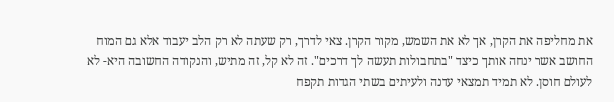את מחליפה את הקרן, אך לא את השמש, מקור הקרן. צאי לדרך, רק שעתה לא רק הלב יעבוד אלא גם המוח החושב אשר ינחה אותך כיצד "בתחבולות תעשה לך דרכים". זה לא קל, זה מתיש, והנקודה החשובה היא- לא לעולם חוסן. לא תמיד תמצאי עדנה ולעיתים בשתי הגדות תקפח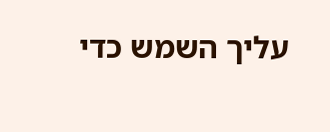עליך השמש כדי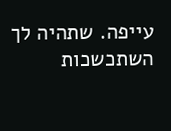עייפה. שתהיה לך השתכשכות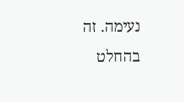נעימה. זה בהחלט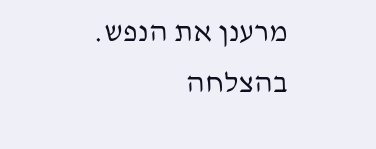מרענן את הנפש. בהצלחה